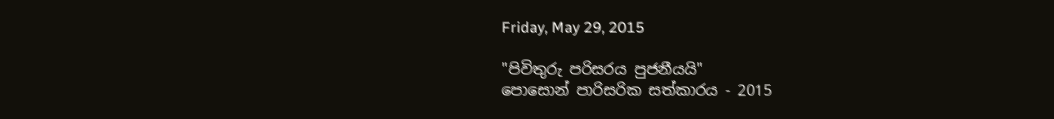Friday, May 29, 2015

"පිවිතුරු පරිසරය පුජනීයයි"
පොසොන් පාරිසරික සත්කාරය - 2015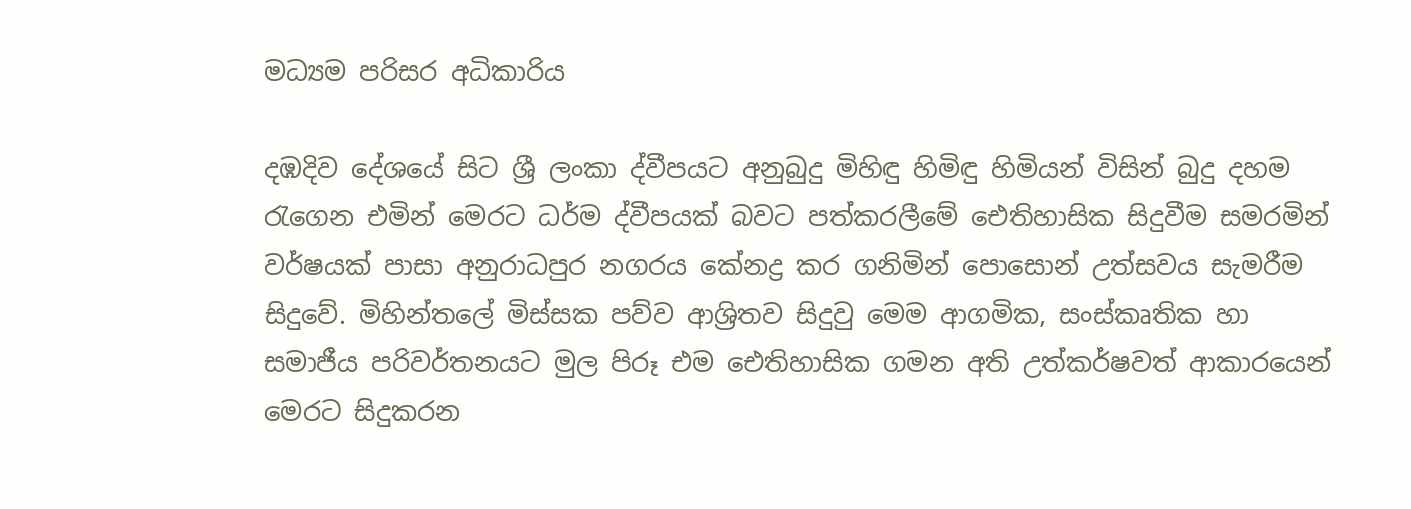මධ්‍යම පරිසර අධිකාරිය

දඹදිව දේශයේ සිට ශ්‍රී ලංකා ද්වීපයට අනුබුදු මිහිඳු හිමිඳු හිමියන් විසින් බුදු දහම රැගෙන එමින් මෙරට ධර්ම ද්වීපයක් බවට පත්කරලීමේ ඓතිහාසික සිදුවීම සමරමින් වර්ෂයක් පාසා අනුරාධපුර නගරය කේනද්‍ර කර ගනිමින් පොසොන් උත්සවය සැමරීම සිදුවේ. මිහින්තලේ මිස්සක පව්ව ආශ්‍රිතව සිදුවු මෙම ආගමික, සංස්කෘතික හා සමාජීය පරිවර්තනයට මුල පිරූ එම ඓතිහාසික ගමන අති උත්කර්ෂවත් ආකාරයෙන් මෙරට සිදුකරන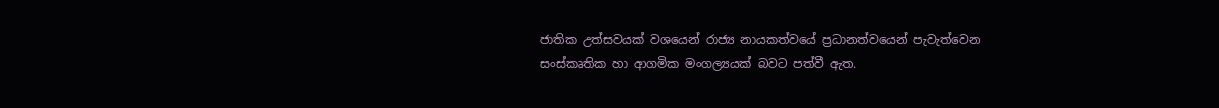ජාතික උත්සවයක් වශයෙන් රාජ්‍ය නායකත්වයේ ප්‍රධානත්වයෙන් පැවැත්වෙන සංස්කෘතික හා ආගමික මංගල්‍යයක් බවට පත්වී ඇත.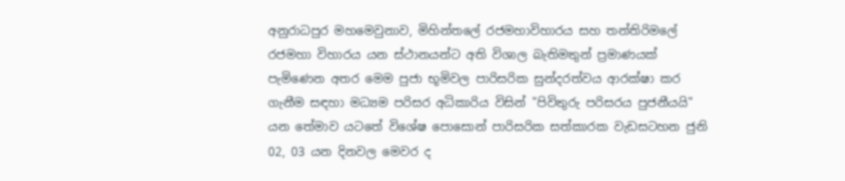අනුරාධපුර මහමෙවුනාව, මිහින්තලේ රජමහාවිහාරය සහ තන්තිරිමලේ රජමහා විහාරය යන ස්ථානයන්ට අති විශාල බැතිමතුන් ප්‍රමාණයක් පැමිණෙන අතර මෙම පුජා භූමිවල පාරිසරික සුන්දරත්වය ආරක්ෂා කර ගැනීම සඳහා මධ්‍යම පරිසර අධිකාරිය විසින් "පිවිතුරු පරිසරය පුජනීයයි" යන තේමාව යටතේ විශේෂ පොසොන් පාරිසරික සත්කාරක වැඩසටහන ජුනි 02, 03 යන දිනවල මෙවර ද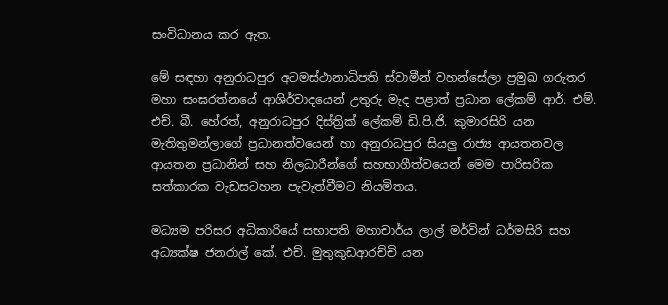සංවිධානය කර ඇත.

මේ සඳහා අනුරාධපුර අටමස්ථානාධිපති ස්වාමීන් වහන්සේලා ප්‍රමුඛ ගරුතර මහා සංඝරත්නයේ ආශිර්වාදයෙන් උතුරු මැද පළාත් ප්‍රධාන ලේකම් ආර්. එම්. එච්. බී. හේරත්, අනුරාධපුර දිස්ත්‍රික් ලේකම් ඩි.පි.ජි. කුමාරසිරි යන මැතිතුමන්ලාගේ ප්‍රධානත්වයෙන් හා අනුරාධපුර සියලු රාජ්‍ය ආයතනවල ආයතන ප්‍රධානින් සහ නිලධාරීන්ගේ සහභාගීත්වයෙන් මෙම පාරිසරික සත්කාරක වැඩසටහන පැවැත්වීමට නියමිතය.

මධ්‍යම පරිසර අධිකාරියේ සභාපති මහාචාර්ය ලාල් මර්වින් ධර්මසිරි සහ අධ්‍යක්ෂ ජනරාල් කේ. එච්. මුතුකුඩආරච්චි යන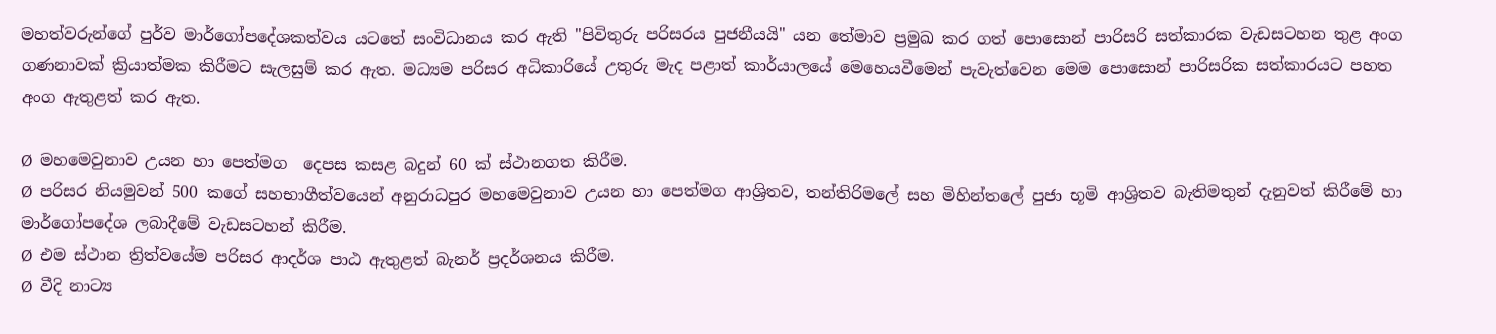මහත්වරුන්ගේ පුර්ව මාර්ගෝපදේශකත්වය යටතේ සංවිධානය කර ඇති "පිවිතුරු පරිසරය පුජනීයයි" යන තේමාව ප්‍රමුඛ කර ගත් පොසොන් පාරිසරි සත්කාරක වැඩසටහන තුළ අංග ගණනාවක් ක්‍රියාත්මක කිරීමට සැලසුම් කර ඇත. මධ්‍යම පරිසර අධිකාරියේ උතුරු මැද පළාත් කාර්යාලයේ මෙහෙයවීමෙන් පැවැත්වෙන මෙම පොසොන් පාරිසරික සත්කාරයට පහත අංග ඇතුළත් කර ඇත.

Ø  මහමෙවුනාව උයන හා පෙත්මග  දෙපස කසළ බදුන් 60 ක් ස්ථානගත කිරීම.
Ø  පරිසර නියමුවන් 500 කගේ සහභාගීත්වයෙන් අනුරාධපුර මහමෙවුනාව උයන හා පෙත්මග ආශ්‍රිතව, තන්තිරිමලේ සහ මිහින්තලේ පුජා භූමි ආශ්‍රිතව බැතිමතුන් දැනුවත් කිරීමේ හා මාර්ගෝපදේශ ලබාදීමේ වැඩසටහන් කිරීම.
Ø  එම ස්ථාන ත්‍රිත්වයේම පරිසර ආදර්ශ පාඨ ඇතුළත් බැනර් ප්‍රදර්ශනය කිරීම.
Ø  වීදි නාට්‍ය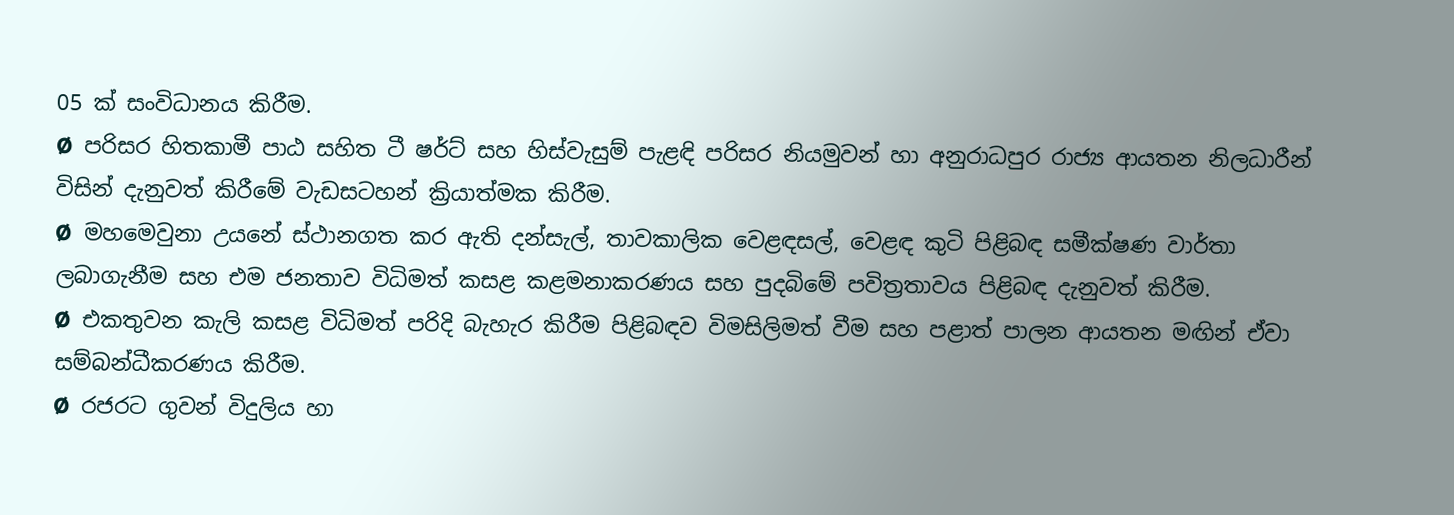05 ක් සංවිධානය කිරීම.
Ø  පරිසර හිතකාමී පාඨ සහිත ටී ෂර්ට් සහ හිස්වැසුම් පැළඳි පරිසර නියමුවන් හා අනුරාධපුර රාජ්‍ය ආයතන නිලධාරීන් විසින් දැනුවත් කිරීමේ වැඩසටහන් ක්‍රියාත්මක කිරීම.
Ø  මහමෙවුනා උයනේ ස්ථානගත කර ඇති දන්සැල්, තාවකාලික වෙළඳසල්, වෙළඳ කුටි පිළිබඳ සමීක්ෂණ වාර්තා ලබාගැනීම සහ එම ජනතාව විධිමත් කසළ කළමනාකරණය සහ පුදබිමේ පවිත්‍රතාවය පිළිබඳ දැනුවත් කිරීම.
Ø  එකතුවන කැලි කසළ විධිමත් පරිදි බැහැර කිරීම පිළිබඳව විමසිලිමත් වීම සහ පළාත් පාලන ආයතන මඟින් ඒවා සම්බන්ධීකරණය කිරීම.
Ø  රජරට ගුවන් විදුලිය හා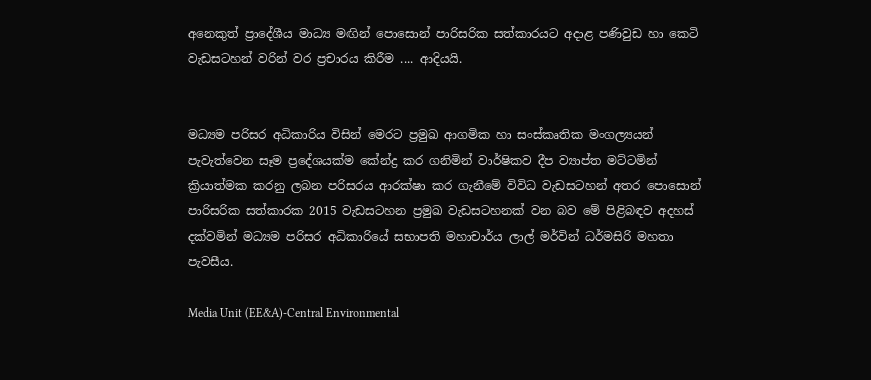අනෙකුත් ප්‍රාදේශීය මාධ්‍ය මඟින් පොසොන් පාරිසරික සත්කාරයට අදාළ පණිවුඩ හා කෙටි වැඩසටහන් වරින් වර ප්‍රචාරය කිරීම .... ආදියයි.


මධ්‍යම පරිසර අධිකාරිය විසින් මෙරට ප්‍රමුඛ ආගමික හා සංස්කෘතික මංගල්‍යයන් පැවැත්වෙන සෑම ප්‍රදේශයක්ම කේන්ද්‍ර කර ගනිමින් වාර්ෂිකව දීප ව්‍යාප්ත මට්ටමින් ක්‍රියාත්මක කරනු ලබන පරිසරය ආරක්ෂා කර ගැනීමේ විවිධ වැඩසටහන් අතර පොසොන් පාරිසරික සත්කාරක 2015 වැඩසටහන ප්‍රමුඛ වැඩසටහනක් වන බව මේ පිළිබඳව අදහස් දක්වමින් මධ්‍යම පරිසර අධිකාරියේ සභාපති මහාචාර්ය ලාල් මර්වින් ධර්මසිරි මහතා පැවසීය.

Media Unit (EE&A)-Central Environmental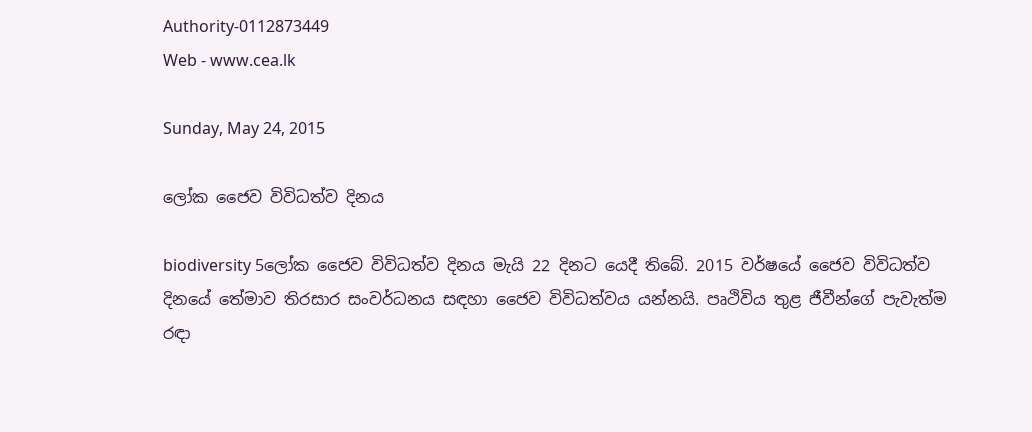Authority-0112873449
Web - www.cea.lk

Sunday, May 24, 2015

ලෝක ජෛව විවිධත්ව දිනය

biodiversity 5ලෝක ජෛව විවිධත්ව දිනය මැයි 22 දිනට යෙදී තිබේ. 2015 වර්ෂයේ ජෛව විවිධත්ව දිනයේ තේමාව තිරසාර සංවර්ධනය සඳහා ජෛව විවිධත්වය යන්නයි. පෘථිවිය තුළ ජීවීන්ගේ පැවැත්ම රඳා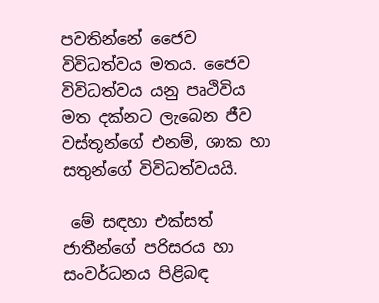පවතින්නේ ජෛව විවිධත්වය මතය. ජෛව විවිධත්වය යනු පෘථිවිය මත දක්නට ලැබෙන ජීව වස්තූන්ගේ එනම්, ශාක හා සතුන්ගේ විවිධත්වයයි.

 මේ සඳහා එක්සත් ජාතීන්ගේ පරිසරය හා සංවර්ධනය පිළිබඳ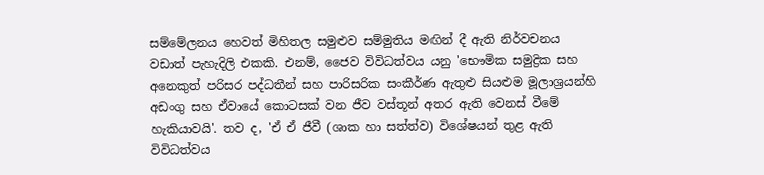සම්මේලනය හෙවත් මිහිතල සමුළුව සම්මුතිය මඟින් දී ඇති නිර්වචනය වඩාත් පැහැදිලි එකකි. එනම්, ජෛව විවිධත්වය යනු 'භෞමික සමුද්‍රික සහ අනෙකුත් පරිසර පද්ධතීන් සහ පාරිසරික සංකීර්ණ ඇතුළු සියළුම මූලාශ්‍රයන්හි අඩංගු සහ ඒවායේ කොටසක් වන ජීව වස්තූන් අතර ඇති වෙනස් වීමේ හැකියාවයි'. තව ද, 'ඒ ඒ ජීවී (ශාක හා සත්ත්ව) විශේෂයන් තුළ ඇති විවිධත්වය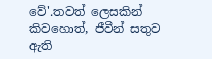වේ'.තවත් ලෙසකින් කිවහොත්, ජීවීන් සතුව ඇති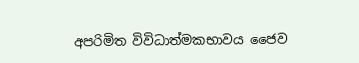අපරිමිත විවිධාත්මකභාවය ජෛව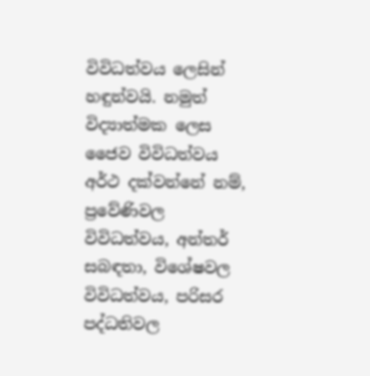විවිධත්වය ලෙසින් හඳුන්වයි. නමුත් විද්‍යාත්මක ලෙස ජෛව විවිධත්වය අර්ථ දක්වන්නේ නම්, ප්‍රවේණිවල විවිධත්වය, අන්තර් සබඳතා, විශේෂවල විවිධත්වය, පරිසර පද්ධතිවල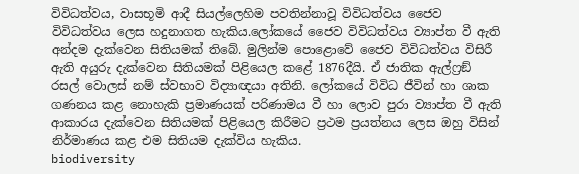විවිධත්වය, වාසභූමි ආදී සියල්ලෙහිම පවතින්නාවූ විවිධත්වය ජෛව විවිධත්වය ලෙස හදුනාගත හැකිය.ලෝකයේ ජෛව විවිධත්වය ව්‍යාප්ත වී ඇති අන්දම දැක්වෙන සිතියමක් තිබේ. මුලින්ම පොළොවේ ජෛව විවිධත්වය විසිරී ඇති අයුරු දැක්වෙන සිතියමක් පිළියෙල කළේ 1876දීයි. ඒ ජාතික ඇල්ෆ්‍රඞ් රසල් වොලස් නම් ස්වභාව විද්‍යාඥයා අතිනි. ලෝකයේ විවිධ ජීවින් හා ශාක ගණනය කළ නොහැකි ප්‍රමාණයක් පරිණාමය වී හා ලොව පුරා ව්‍යාප්ත වී ඇති ආකාරය දැක්වෙන සිතියමක් පිළියෙල කිරීමට ප්‍රථම ප්‍රයත්නය ලෙස ඔහු විසින් නිර්මාණය කළ එම සිතියම දැක්විය හැකිය.
biodiversity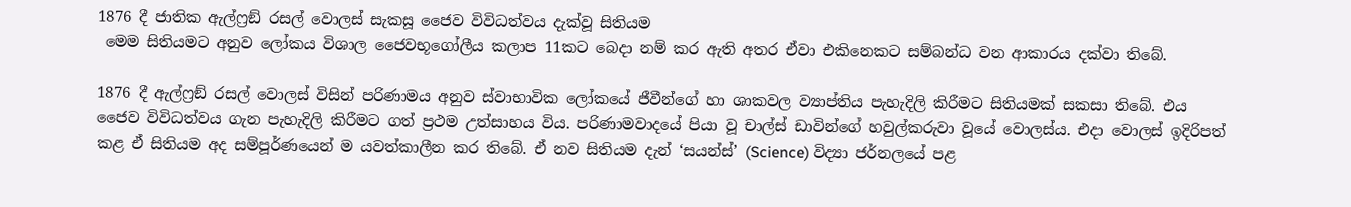1876 දී ජාතික ඇල්ෆ්‍රඞ් රසල් වොලස් සැකසූ ජෛව විවිධත්වය දැක්වූ සිතියම
 මෙම සිතියමට අනුව ලෝකය විශාල ජෛවභූගෝලීය කලාප 11කට බෙදා නම් කර ඇති අතර ඒවා එකිනෙකට සම්බන්ධ වන ආකාරය දක්වා තිබේ.

1876 දී ඇල්ෆ්‍රඞ් රසල් වොලස් විසින් පරිණාමය අනුව ස්වාභාවික ලෝකයේ ජීවීන්ගේ හා ශාකවල ව්‍යාප්තිය පැහැදිලි කිරීමට සිතියමක් සකසා තිබේ. එය ජෛව විවිධත්වය ගැන පැහැදිලි කිරීමට ගත් ප්‍රථම උත්සාහය විය. පරිණාමවාදයේ පියා වූ චාල්ස් ඩාවින්ගේ හවුල්කරුවා වූයේ වොලස්ය. එදා වොලස් ඉදිරිපත් කළ ඒ සිතියම අද සම්පූර්ණයෙන් ම යවත්කාලීන කර තිබේ. ඒ නව සිතියම දැන් ‘සයන්ස්’ (Science) විද්‍යා ජර්නලයේ පළ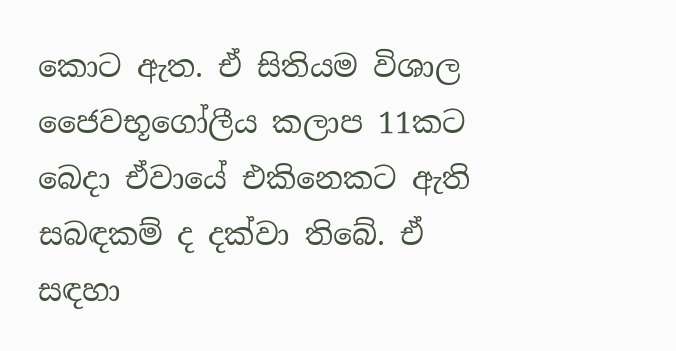කොට ඇත. ඒ සිතියම විශාල ජෛවභූගෝලීය කලාප 11කට බෙදා ඒවායේ එකිනෙකට ඇති සබඳකම් ද දක්වා තිබේ. ඒ සඳහා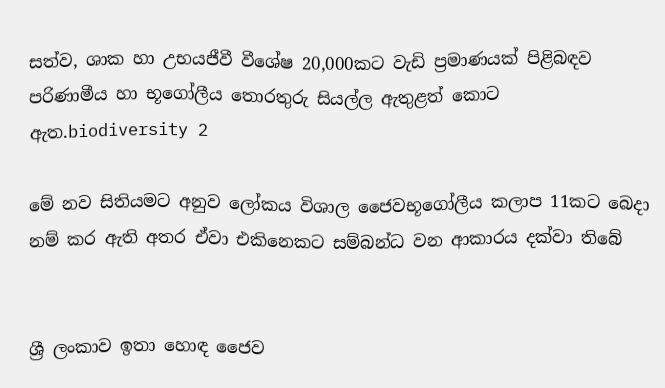සත්ව, ශාක හා උභයජීවී වීශේෂ 20,000කට වැඩි ප්‍රමාණයක් පිළිබඳව පරිණාමීය හා භූගෝලීය තොරතුරු සියල්ල ඇතුළත් කොට ඇත.biodiversity 2

මේ නව සිතියමට අනුව ලෝකය විශාල ජෛවභූගෝලීය කලාප 11කට බෙදා නම් කර ඇති අතර ඒවා එකිනෙකට සම්බන්ධ වන ආකාරය දක්වා තිබේ


ශ්‍රී ලංකාව ඉතා හොඳ ජෛව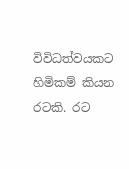විවිධත්වයකට හිමිකම් කියන රටකි. රට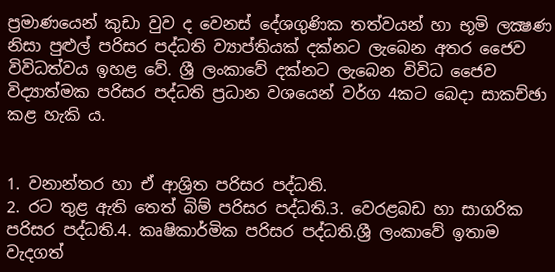ප්‍රමාණයෙන් කුඩා වුව ද වෙනස් දේශගුණික තත්වයන් හා භූමි ලක්‍ෂණ නිසා පුළුල් පරිසර පද්ධති ව්‍යාප්තියක් දක්නට ලැ‍‍බෙන අතර ජෛව විවිධත්වය ඉහළ වේ. ශ්‍රී ලංකාවේ දක්නට ලැබෙන විවිධ ජෛව විද්‍යාත්මක පරිසර පද්ධති ප්‍රධාන වශයෙන් වර්ග 4කට බෙදා සාකච්ඡා කළ හැකි ය.


1. වනාන්තර හා ඒ ආශ්‍රිත පරිසර පද්ධති.
2. රට තුළ ඇති තෙත් බිම් පරිසර පද්ධති.3. වෙරළබඩ හා සාගරික පරිසර පද්ධති.4. කෘෂිකාර්මික පරිසර පද්ධති.ශ්‍රී ලංකාවේ ඉතාම වැදගත්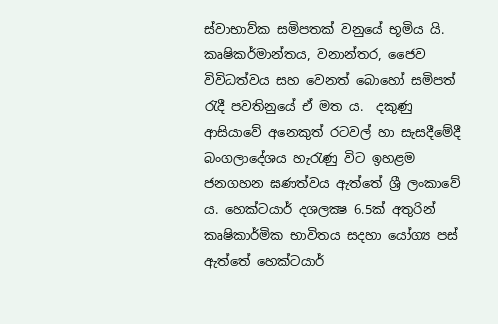ස්වාභාව්ක සමිපතක් වනුයේ භූමිය යි. කෘෂිකර්මාන්තය, වනාන්තර, ජෛව විවිධත්වය සහ වෙනත් බොහෝ සමිපත් රැදී පවතිනුයේ ඒ මත ය.  දකුණු ආසියාවේ අනෙකුත් රටවල් හා සැසදී‍මේදී බංගලාදේශය හැරැණු විට ඉහළම ජනගහන ඝණත්වය ඇත්තේ ශ්‍රී ලංකාවේ ය. හෙක්ටයාර් දශලක්‍ෂ 6.5ක් අතුරින් කෘෂිකාර්මික භාවිතය සදහා යෝග්‍ය පස් ඇත්තේ හෙක්ටයාර්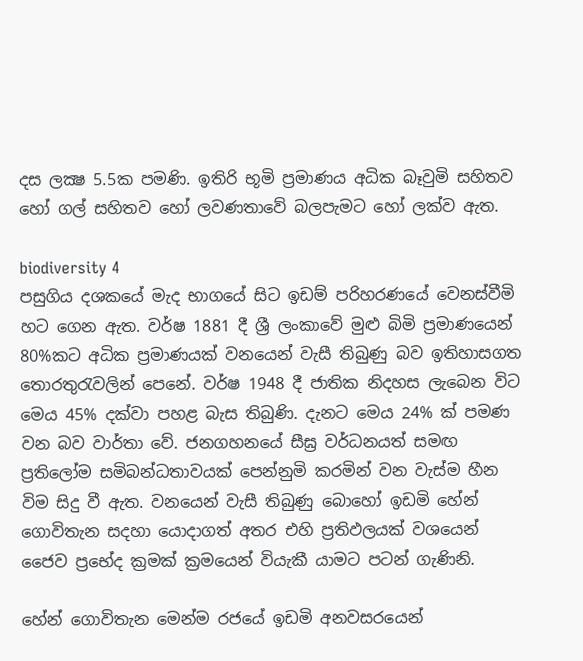දස ලක්‍ෂ 5.5ක පමණි. ඉතිරි භූමි ප්‍රමාණය අධික බෑවුමි සහිතව හෝ ගල් සහිතව හෝ ලවණතා‍වේ බලපැමට හෝ ලක්ව ඇත.

biodiversity 4
පසුගිය දශකයේ මැද භාගයේ සිට ඉඩම් පරිහරණයේ වෙනස්වීමි හ‍ට ගෙන ඇත. වර්ෂ 1881 දී ශ්‍රී ලංකාවේ මුළු බිමි ප්‍රමාණයෙන් 80%කට අධික ප්‍රමාණයක් වනයෙන් වැසී තිබුණු බව ඉතිහාසගත තොරතුරැවලින් පෙනේ. වර්ෂ 1948 දී ජාතික නිදහස ලැබෙන විට මෙය 45% දක්වා පහළ බැස තිබුණි. දැනට මෙය 24% ක් පමණ වන බව වාර්තා වේ. ජනගහනයේ සීඝ්‍ර වර්ධනයත් සමඟ ප්‍රතිලෝම සමිබන්ධතාවයක් පෙන්නුමි කරමින් වන වැස්ම හීන විම සිදු වී ඇත. වනයෙන් වැසී තිබුණු බොහෝ ඉඩමි හේන් ගොවිතැන සදහා යොදාගත් අතර එහි ප්‍රතිඵලයක් වශයෙන් ජෛව ප්‍රභේද ක්‍රමක් ක්‍රමයෙන් වියැකී යාමට පටන් ගැණිනි.

හේන් ගොවිතැන මෙන්ම රජයේ ඉඩමි අනවසරයෙන්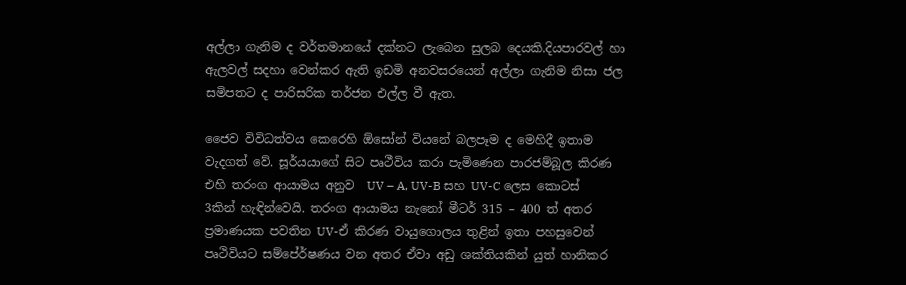අල්ලා ගැනිම ද වර්තමානයේ දක්නට ලැබෙන සුලබ දෙයකි.දියපාරවල් හා ඇලවල් සදහා වෙන්කර ඇති ඉඩමි අනවසරයෙන් අල්ලා ගැනිම නිසා ජල සමිපතට ද පාරිසරික තර්ජන එල්ල වී ඇත.

ජෛව විවිධත්වය කෙරෙහි ඕසෝන් වියනේ බලපෑම ද මෙහිදී ඉතාම වැදගත් වේ. සූර්යයාගේ සිට පෘථීවිය කරා පැමිණෙන පාරජම්බූල කිරණ එහි තරංග ආයාමය අනුව  UV – A, UV-B සහ UV-C ලෙස කොටස් 3කින් හැඳින්වෙයි. තරංග ආයාමය නැනෝ මීටර් 315 – 400 ත් අතර ප්‍රමාණයක පවතින UV-ඒ කිරණ වායුගොලය තුළින් ඉතා පහසුවෙන් පෘථිවියට සම්පේ‍ර්ෂණය වන අතර ඒවා අඩු ශක්තියකින් යුත් හානිකර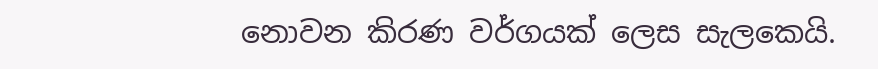නොවන කිරණ වර්ගයක් ලෙස සැලකෙයි.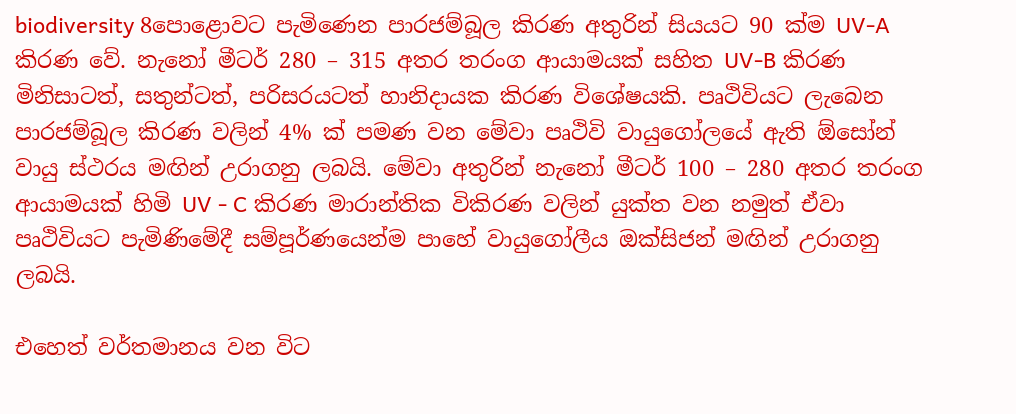biodiversity 8පොළොවට පැමිණෙන පාරජම්බූල කිරණ අතුරින් සියයට 90 ක්ම UV-A කිරණ වේ. නැනෝ මීටර් 280 – 315 අතර තරංග ආයාමයක් සහිත UV-B කිරණ මිනිසාටත්, සතුන්ටත්, පරිසරයටත් හානිදායක කිරණ විශේෂයකි. පෘථිවියට ලැබෙන පාරජම්බූල කිරණ වලින් 4% ක් පමණ වන මේවා පෘථිවි වායුගෝලයේ ඇති ඕසෝන් වායු ස්ථරය මඟින් උරාගනු ලබයි. මේවා අතුරින් නැනෝ මීටර් 100 – 280 අතර තරංග ආයාමයක් හිමි UV - C කිරණ මාරාන්තික විකිරණ වලින් යුක්ත වන නමුත් ඒවා පෘථිවියට පැමිණිමේදී සම්පූර්ණයෙන්ම පාහේ වායුගෝලීය ඔක්සිජන් මඟින් උරාගනු ලබයි.

එහෙත් වර්තමානය වන විට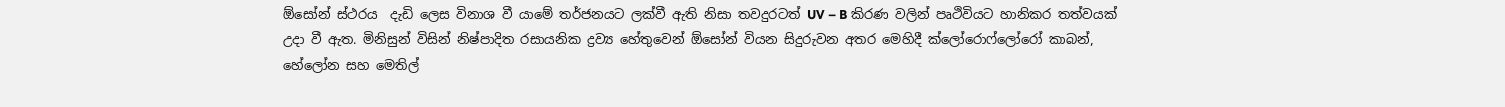ඕසෝන් ස්ථරය  දැඩි ලෙස විනාශ වී යාමේ තර්ජනයට ලක්වී ඇති නිසා තවදුරටත් UV – B කිරණ වලින් පෘථිවියට හානිකර තත්වයක් උදා වී ඇත. මිනිසුන් විසින් නිෂ්පාදිත රසායනික ද්‍රව්‍ය හේතුවෙන් ඕසෝන් වියන සිදුරුවන අතර මෙහිදී ක්ලෝරොෆ්ලෝරෝ කාබන්, හේලෝන සහ මෙතිල්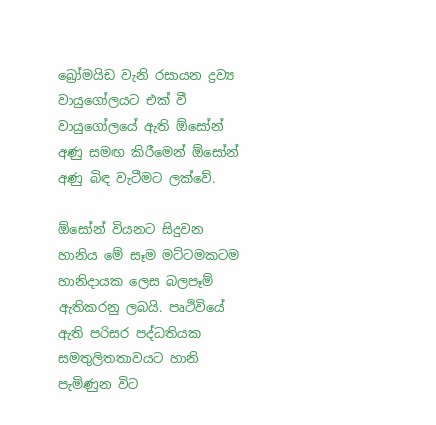බ්‍රෝමයිඩ වැනි රසායන ද්‍රව්‍ය වායුගෝලයට එක් වී වායුගෝලයේ ඇති ඕසෝන් අණු සමඟ කිරීමෙන් ඕසෝන් අණු බිඳ වැටීමට ලක්වේ.

ඕසෝන් වියනට සිදුවන හානිය මේ සෑම මට්ටමකටම හානිදායක ලෙස බලපෑම් ඇතිකරනු ලබයි. පෘථිවියේ ඇති පරිසර පද්ධතියක සමතුලිතතාවයට හානි පැමිණුන විට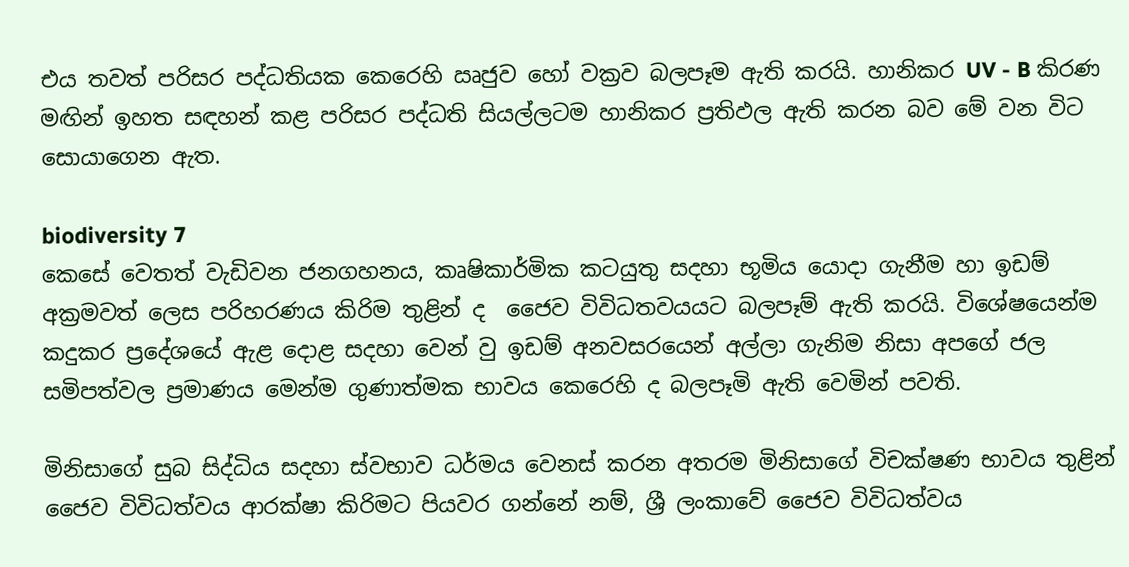එය තවත් පරිසර පද්ධතියක කෙරෙහි ඍජුව හෝ වක්‍රව බලපෑම ඇති කරයි. හානිකර UV - B කිරණ මඟින් ඉහත සඳහන් කළ පරිසර පද්ධති සියල්ලටම හානිකර ප්‍රතිඵල ඇති කරන බව මේ වන විට සොයාගෙන ඇත.

biodiversity 7
කෙසේ වෙතත් වැඩිවන ජනගහනය, කෘෂිකාර්මික කටයුතු සදහා භූමිය යොදා ගැනීම හා ඉඩම් අක්‍රමවත් ලෙස පරිහරණය කිරිම ‍තුළින් ද  ජෛව විවිධතවයයට බලපෑම් ඇති කරයි. විශේෂයෙන්ම කදුකර ප්‍රදේශයේ ඇළ දොළ සදහා වෙන් වු ඉඩම් අනවසරයෙන් අල්ලා ගැනිම නිසා අපගේ ජල සමිපත්වල ප්‍රමාණය මෙන්ම ගුණාත්මක භාවය කෙරෙහි ද බලපෑමි ඇති වෙමින් පවති.

මිනිසාගේ සුබ සිද්ධිය සදහා ස්වභාව ධර්මය වෙනස් කරන අතරම මිනිසාගේ විචක්ෂණ භාවය තුළින් ජෛව විවිධත්වය ආරක්ෂා කිරිමට පියවර ගන්නේ නම්, ශ්‍රී ලංකාවේ ජෛව විවිධත්වය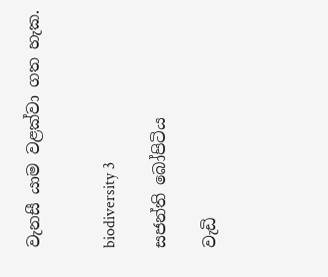වැනසී යාම වළක්වා ගත හැක.


biodiversity 3

සජන්ති ‍බෝපිටිය

වැඩි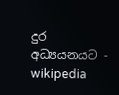දුර අධ්‍යයනයට - wikipedia